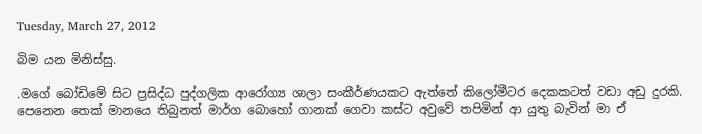Tuesday, March 27, 2012

බිම යන මිනිස්සු.

.මගේ බෝඩිමේ සිට ප්‍රසිද්ධ පුද්ගලික ආරෝග්‍ය ශාලා සංකීර්ණයකට ඇත්තේ කිලෝමීටර දෙකකටත් වඩා අඩු දුරකි. පෙනෙන තෙක් මානයෙ තිබුනත් මාර්ග බොහෝ ගානක් ගෙවා කස්ට අවුවේ තපිමින් ආ යුතු බැවින් මා ඒ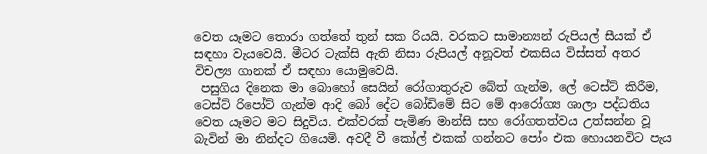වෙත යෑමට තොරා ගත්තේ තුන් සක රියයි. වරකට සාමාන්‍යන් රුපියල් සීයක් ඒ සඳහා වැයවෙයි. මීටර ටැක්සි ඇති නිසා රුපියල් අනූවත් එකසිය විස්සත් අතර විචල්‍ය ගානක් ඒ සඳහා යොමුවෙයි.
 පසුගිය දිනෙක මා බොහෝ සෙයින් රෝගාතුරුව බේත් ගැන්ම, ලේ ටෙස්ට් කිරීම, ටෙස්ට් රිපෝට් ගැන්ම ආදි බෝ දේට බෝඩිමේ සිට මේ ආරෝග්‍ය ශාලා පද්ධතිය වෙත යෑමට මට සිදුවිය. එක්වරක් පැමිණ මාන්සි සහ රෝගතත්වය උත්සන්න වූ බැවින් මා නින්දට ගියෙමි. අවදී වී කෝල් එකක් ගන්නට පෝං එක හොයනවිට පැය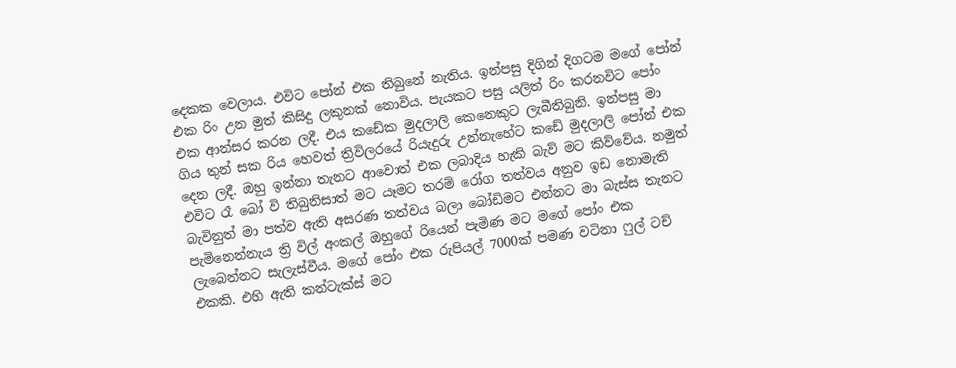දෙකක වෙලාය. එවිට පෝන් එක තිබුනේ නැතිය. ඉන්පසු දිගින් දිගටම මගේ පෝන් එක රිං උන මුත් කිසිදු ලකුනක් නොවිය. පැයකට පසු යලිත් රිං කරනවිට පෝං එක ආන්සර කරන ලදී. එය කඩේක මුදලාලි කෙනෙකුට ලැබීතිබුනි. ඉන්පසු මා ගිය තුන් සක රිය හෙවත් ත්‍රිවිලරයේ රියැදුරු උන්නැහේට කඩේ මුදලාලි පෝන් එක දෙන ලදී. ඔහු ඉන්නා තැනට ආවොත් එක ලබාදිය හැකි බැව් මට කිව්වේය. නමුත් එවිට රෑ බෝ වි තිබුනිසාත් මට යෑමට තරම් රෝග තත්වය අනුව ඉඩ නොමැති බැවිනුත් මා පත්ව ඇති අසරණ තත්වය බලා බෝඩිමට එන්නට මා බැස්ස තැනට පැමිනෙන්නැය ත්‍රි විල් අංකල් ඔහුගේ රියෙන් පැමිණ මට මගේ පෝං එක ලැබෙන්නට සැලැස්වීය. මගේ පෝං එක රුපියල් 7000ක් පමණ වටිනා ෆුල් ටච් එකකි. එහි ඇති කන්ටැක්ස් මට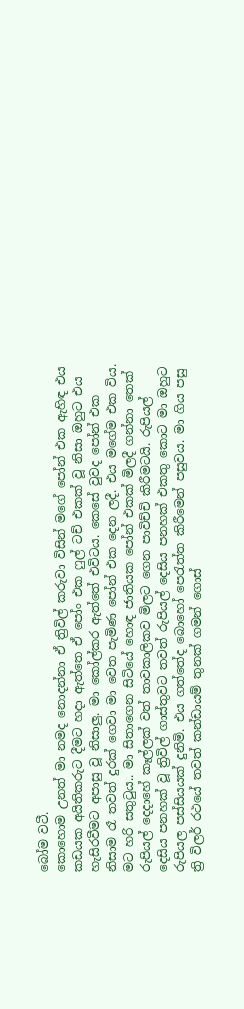බෝම වටී.
කොහොම උනත් මා නමද නොදන්නා ඒ ත්‍රිවිල් කරුවා විසින් මගේ පෝන් එක ඇහිඳ එය කඩයක අයිතිකරුට දීමට හදා ඇත්තෙ ඒ පෝං එක ෆුල් ටච් එකක් වූ නිසා ඔහුට එය හැසිරවීමට අපාසු වූ නිසාලු. මා කෝල්කර ඇත්තේ එවිටය. කෙසේ වුවද පෝන් එක නිසාම රෑ තවත් දුරක් ගෙවා මා වෙත පැමිණ පෝන් එක දෙන ලදී. එය මගේම එක විය. මට හරි සතුටුය.. මා සිතාගෙන සිටියේ හොඳ ජාතියක පෝන් එකක් මිලදී ගන්නා තෙක් රුපියල් දෙදාහේ කෑල්ලක් වත් තාවකාලිකව මිලට ගෙන පාවිච්චි කිරීමටයි. රුපියල් දෙසිය පනහක් වූ ත්‍රිවිල් ගාස්තුවට තවත් රුපියල් දෙසිය පනහක් එකතු කොට මා ඔහුට රුපියල පස්සියයක් දුනිමි. එය ගත්තේද බොහෝ පෙරැත්ත කිරීමෙන් පසුවය. මා ගිය පසු ත්‍රි විලර් රථයේ තවත් කන්ඩායම් තුනක් ගමන් ගොස්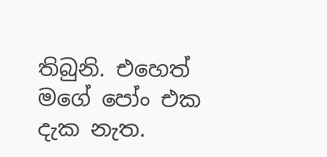තිබුනි. එහෙත් මගේ පෝං එක දැක නැත.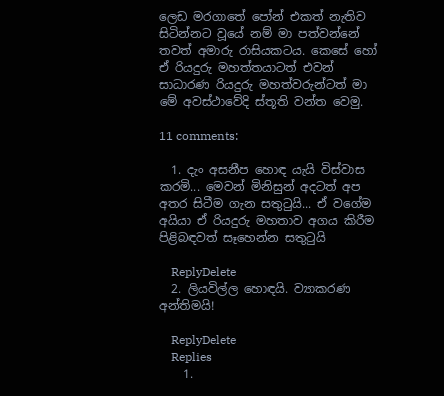ලෙඩ මරගාතේ පෝන් එකත් නැතිව සිටින්නට වූයේ නම් මා පත්වන්නේ තවත් අමාරු රාසියකටය. කෙසේ හෝ ඒ රියදුරු මහත්තයාටත් එවන් සාධාරණ රියදුරු මහත්වරුන්ටත් මා මේ අවස්ථාවේදි ස්තූති වන්ත වෙමු.

11 comments:

  1. දැං අසනීප හොඳ යැයි විස්වාස කරමි... මෙවන් මිනිසුන් අදටත් අප අතර සිටීම ගැන සතුටුයි... ඒ වගේම අයියා ඒ රියදුරු මහතාව අගය කිරීම පිළිබඳවත් සෑහෙන්න සතුටුයි

    ReplyDelete
  2. ලියවිල්ල හොඳයි. ව්‍යාකරණ අන්තිමයි!

    ReplyDelete
    Replies
    1.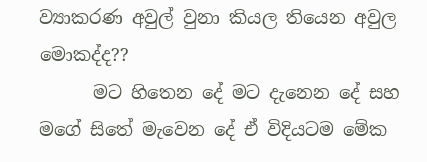ව්‍යාකරණ අවුල් වුනා කියල තියෙන අවුල මොකද්ද??
      මට හිතෙන දේ මට දැනෙන දේ සහ මගේ සිතේ මැවෙන දේ ඒ විදියටම මේක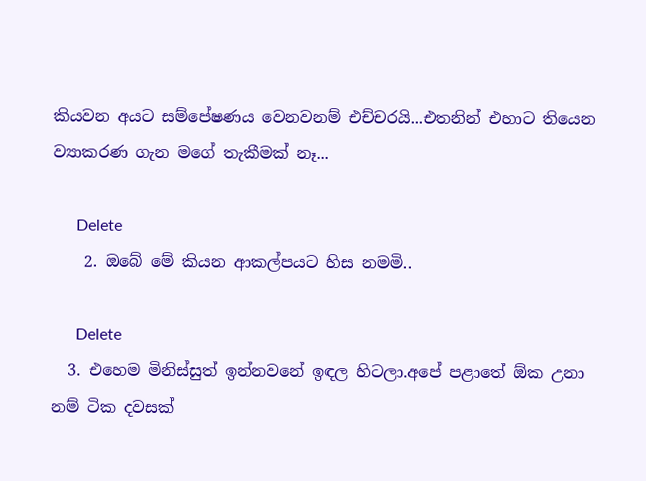කියවන අයට සම්පේෂණය වෙනවනම් එච්චරයි...එතනින් එහාට තියෙන ව්‍යාකරණ ගැන මගේ තැකීමක් නෑ...

      Delete
    2. ඔබේ මේ කියන ආකල්පයට හිස නමමි..

      Delete
  3. එහෙම මිනිස්සුත් ඉන්නවනේ ඉඳල හිටලා.අපේ පළාතේ ඕක උනා නම් ටික දවසක්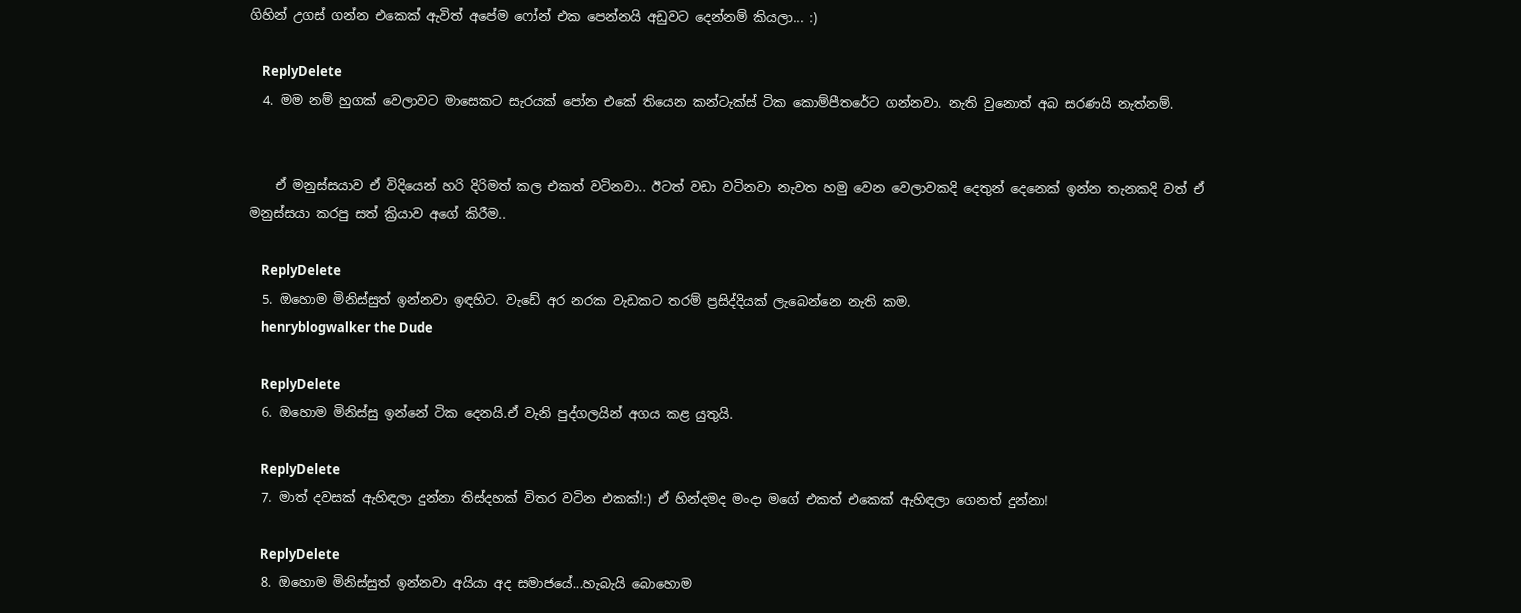ගිහින් උගස් ගන්න එකෙක් ඇවිත් අපේම ෆෝන් එක පෙන්නයි අඩුවට දෙන්නම් කියලා... :)

    ReplyDelete
  4. මම නම් හුගක් වෙලාවට මාසෙකට සැරයක් පෝන එකේ තියෙන කන්ටැක්ස් ටික කොම්පීතරේට ගන්නවා. නැති වුනොත් අබ සරණයි නැත්නම්.


    ඒ මනුස්සයාව ඒ විදියෙන් හරි දිරිමත් කල එකත් වටිනවා.. ඊටත් වඩා වටිනවා නැවත හමු වෙන වෙලාවකදි දෙතුන් දෙනෙක් ඉන්න තැනකදි වත් ඒ මනුස්සයා කරපු සත් ක්‍රියාව අගේ කිරීම..

    ReplyDelete
  5. ඔහොම මිනිස්සුත් ඉන්නවා ඉඳහිට. වැඩේ අර නරක වැඩකට තරම් ප්‍රසිද්දියක් ලැබෙන්නෙ නැති කම.
    henryblogwalker the Dude

    ReplyDelete
  6. ඔහොම මිනිස්සු ඉන්නේ ටික දෙනයි.ඒ වැනි පුද්ගලයින් අගය කළ යුතුයි.

    ReplyDelete
  7. මාත් දවසක් ඇහිඳලා දුන්නා තිස්දහක් විතර වටින එකක්!:) ඒ හින්දමද මංදා මගේ එකත් එකෙක් ඇහිඳලා ගෙනත් දුන්නා!

    ReplyDelete
  8. ඔහොම මිනිස්සුත් ඉන්නවා අයියා අද සමාජයේ...හැබැයි බොහොම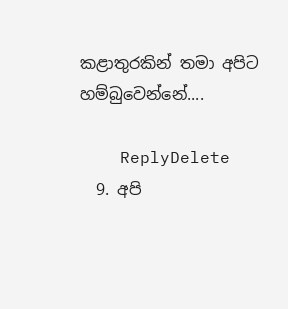කළාතුරකින් තමා අපිට හම්බුවෙන්නේ....

    ReplyDelete
  9. අපි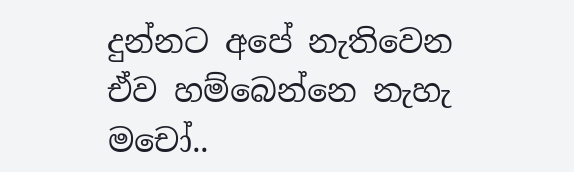දුන්නට අපේ නැතිවෙන ඒව හම්බෙන්නෙ නැහැ මචෝ..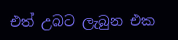එත් උබට ලැබුන එක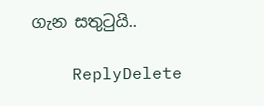ගැන සතුටුයි..

    ReplyDelete